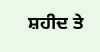ਸ਼ਹੀਦ ਤੇ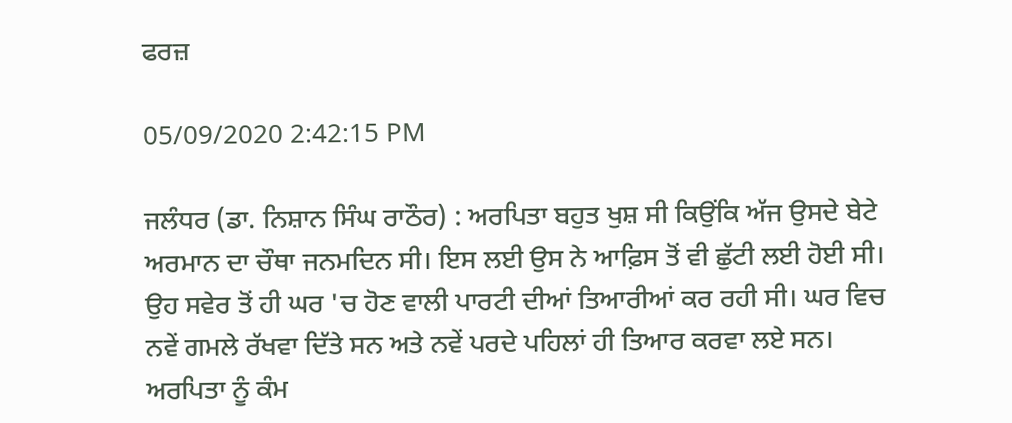ਫਰਜ਼

05/09/2020 2:42:15 PM

ਜਲੰਧਰ (ਡਾ. ਨਿਸ਼ਾਨ ਸਿੰਘ ਰਾਠੌਰ) : ਅਰਪਿਤਾ ਬਹੁਤ ਖੁਸ਼ ਸੀ ਕਿਉਂਕਿ ਅੱਜ ਉਸਦੇ ਬੇਟੇ ਅਰਮਾਨ ਦਾ ਚੌਥਾ ਜਨਮਦਿਨ ਸੀ। ਇਸ ਲਈ ਉਸ ਨੇ ਆਫ਼ਿਸ ਤੋਂ ਵੀ ਛੁੱਟੀ ਲਈ ਹੋਈ ਸੀ। ਉਹ ਸਵੇਰ ਤੋਂ ਹੀ ਘਰ 'ਚ ਹੋਣ ਵਾਲੀ ਪਾਰਟੀ ਦੀਆਂ ਤਿਆਰੀਆਂ ਕਰ ਰਹੀ ਸੀ। ਘਰ ਵਿਚ ਨਵੇਂ ਗਮਲੇ ਰੱਖਵਾ ਦਿੱਤੇ ਸਨ ਅਤੇ ਨਵੇਂ ਪਰਦੇ ਪਹਿਲਾਂ ਹੀ ਤਿਆਰ ਕਰਵਾ ਲਏ ਸਨ। ਅਰਪਿਤਾ ਨੂੰ ਕੰਮ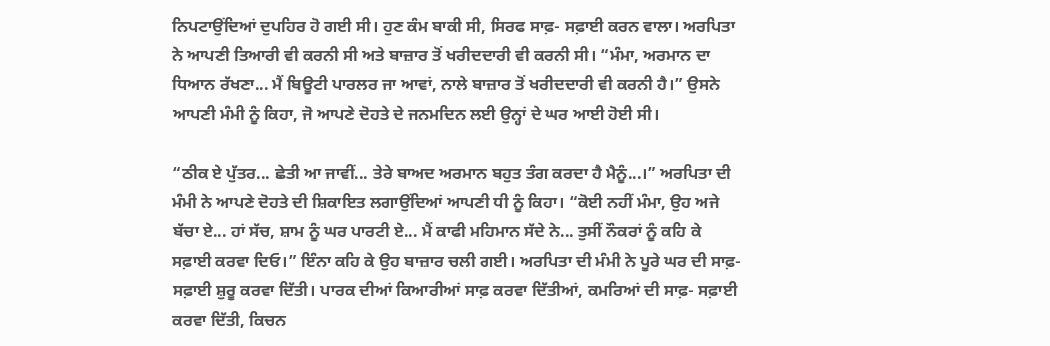ਨਿਪਟਾਉਂਦਿਆਂ ਦੁਪਹਿਰ ਹੋ ਗਈ ਸੀ। ਹੁਣ ਕੰਮ ਬਾਕੀ ਸੀ, ਸਿਰਫ ਸਾਫ਼- ਸਫ਼ਾਈ ਕਰਨ ਵਾਲਾ। ਅਰਪਿਤਾ ਨੇ ਆਪਣੀ ਤਿਆਰੀ ਵੀ ਕਰਨੀ ਸੀ ਅਤੇ ਬਾਜ਼ਾਰ ਤੋਂ ਖਰੀਦਦਾਰੀ ਵੀ ਕਰਨੀ ਸੀ। “ਮੰਮਾ, ਅਰਮਾਨ ਦਾ ਧਿਆਨ ਰੱਖਣਾ... ਮੈਂ ਬਿਊਟੀ ਪਾਰਲਰ ਜਾ ਆਵਾਂ, ਨਾਲੇ ਬਾਜ਼ਾਰ ਤੋਂ ਖਰੀਦਦਾਰੀ ਵੀ ਕਰਨੀ ਹੈ।” ਉਸਨੇ ਆਪਣੀ ਮੰਮੀ ਨੂੰ ਕਿਹਾ, ਜੋ ਆਪਣੇ ਦੋਹਤੇ ਦੇ ਜਨਮਦਿਨ ਲਈ ਉਨ੍ਹਾਂ ਦੇ ਘਰ ਆਈ ਹੋਈ ਸੀ।

“ਠੀਕ ਏ ਪੁੱਤਰ... ਛੇਤੀ ਆ ਜਾਵੀਂ... ਤੇਰੇ ਬਾਅਦ ਅਰਮਾਨ ਬਹੁਤ ਤੰਗ ਕਰਦਾ ਹੈ ਮੈਨੂੰ...।” ਅਰਪਿਤਾ ਦੀ ਮੰਮੀ ਨੇ ਆਪਣੇ ਦੋਹਤੇ ਦੀ ਸ਼ਿਕਾਇਤ ਲਗਾਉਂਦਿਆਂ ਆਪਣੀ ਧੀ ਨੂੰ ਕਿਹਾ। “ਕੋਈ ਨਹੀਂ ਮੰਮਾ, ਉਹ ਅਜੇ ਬੱਚਾ ਏ... ਹਾਂ ਸੱਚ, ਸ਼ਾਮ ਨੂੰ ਘਰ ਪਾਰਟੀ ਏ... ਮੈਂ ਕਾਫੀ ਮਹਿਮਾਨ ਸੱਦੇ ਨੇ... ਤੁਸੀਂ ਨੌਕਰਾਂ ਨੂੰ ਕਹਿ ਕੇ ਸਫ਼ਾਈ ਕਰਵਾ ਦਿਓ।” ਇੰਨਾ ਕਹਿ ਕੇ ਉਹ ਬਾਜ਼ਾਰ ਚਲੀ ਗਈ। ਅਰਪਿਤਾ ਦੀ ਮੰਮੀ ਨੇ ਪੂਰੇ ਘਰ ਦੀ ਸਾਫ਼- ਸਫ਼ਾਈ ਸ਼ੁਰੂ ਕਰਵਾ ਦਿੱਤੀ। ਪਾਰਕ ਦੀਆਂ ਕਿਆਰੀਆਂ ਸਾਫ਼ ਕਰਵਾ ਦਿੱਤੀਆਂ, ਕਮਰਿਆਂ ਦੀ ਸਾਫ਼- ਸਫ਼ਾਈ ਕਰਵਾ ਦਿੱਤੀ, ਕਿਚਨ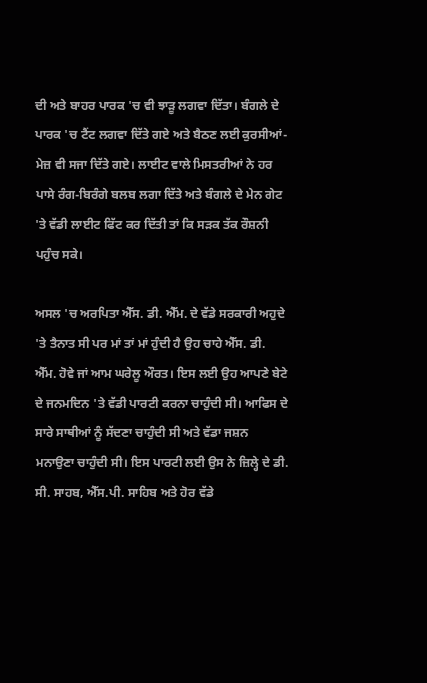ਦੀ ਅਤੇ ਬਾਹਰ ਪਾਰਕ 'ਚ ਵੀ ਝਾੜੂ ਲਗਵਾ ਦਿੱਤਾ। ਬੰਗਲੇ ਦੇ ਪਾਰਕ 'ਚ ਟੈਂਟ ਲਗਵਾ ਦਿੱਤੇ ਗਏ ਅਤੇ ਬੈਠਣ ਲਈ ਕੁਰਸੀਆਂ- ਮੇਜ਼ ਵੀ ਸਜਾ ਦਿੱਤੇ ਗਏ। ਲਾਈਟ ਵਾਲੇ ਮਿਸਤਰੀਆਂ ਨੇ ਹਰ ਪਾਸੇ ਰੰਗ-ਬਿਰੰਗੇ ਬਲਬ ਲਗਾ ਦਿੱਤੇ ਅਤੇ ਬੰਗਲੇ ਦੇ ਮੇਨ ਗੇਟ 'ਤੇ ਵੱਡੀ ਲਾਈਟ ਫਿੱਟ ਕਰ ਦਿੱਤੀ ਤਾਂ ਕਿ ਸੜਕ ਤੱਕ ਰੌਸ਼ਨੀ ਪਹੁੰਚ ਸਕੇ।

ਅਸਲ 'ਚ ਅਰਪਿਤਾ ਐੱਸ. ਡੀ. ਐੱਮ. ਦੇ ਵੱਡੇ ਸਰਕਾਰੀ ਅਹੁਦੇ 'ਤੇ ਤੈਨਾਤ ਸੀ ਪਰ ਮਾਂ ਤਾਂ ਮਾਂ ਹੁੰਦੀ ਹੈ ਉਹ ਚਾਹੇ ਐੱਸ. ਡੀ. ਐੱਮ. ਹੋਵੇ ਜਾਂ ਆਮ ਘਰੇਲੂ ਔਰਤ। ਇਸ ਲਈ ਉਹ ਆਪਣੇ ਬੇਟੇ ਦੇ ਜਨਮਦਿਨ 'ਤੇ ਵੱਡੀ ਪਾਰਟੀ ਕਰਨਾ ਚਾਹੁੰਦੀ ਸੀ। ਆਫਿਸ ਦੇ ਸਾਰੇ ਸਾਥੀਆਂ ਨੂੰ ਸੱਦਣਾ ਚਾਹੁੰਦੀ ਸੀ ਅਤੇ ਵੱਡਾ ਜਸ਼ਨ ਮਨਾਉਣਾ ਚਾਹੁੰਦੀ ਸੀ। ਇਸ ਪਾਰਟੀ ਲਈ ਉਸ ਨੇ ਜ਼ਿਲ੍ਹੇ ਦੇ ਡੀ. ਸੀ. ਸਾਹਬ, ਐੱਸ.ਪੀ. ਸਾਹਿਬ ਅਤੇ ਹੋਰ ਵੱਡੇ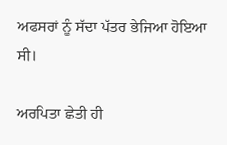ਅਫਸਰਾਂ ਨੂੰ ਸੱਦਾ ਪੱਤਰ ਭੇਜਿਆ ਹੋਇਆ ਸੀ।

ਅਰਪਿਤਾ ਛੇਤੀ ਹੀ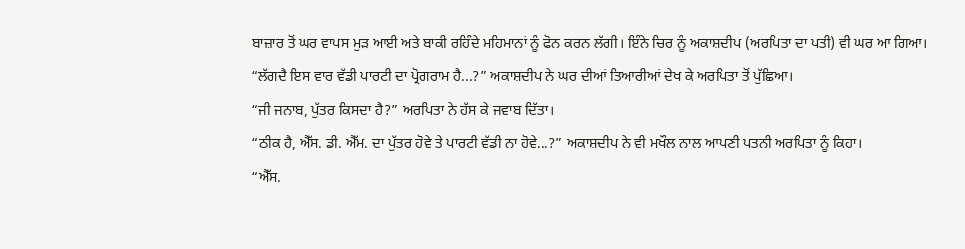ਬਾਜ਼ਾਰ ਤੋਂ ਘਰ ਵਾਪਸ ਮੁੜ ਆਈ ਅਤੇ ਬਾਕੀ ਰਹਿੰਦੇ ਮਹਿਮਾਨਾਂ ਨੂੰ ਫੋਨ ਕਰਨ ਲੱਗੀ। ਇੰਨੇ ਚਿਰ ਨੂੰ ਅਕਾਸ਼ਦੀਪ (ਅਰਪਿਤਾ ਦਾ ਪਤੀ) ਵੀ ਘਰ ਆ ਗਿਆ।
“ਲੱਗਦੈ ਇਸ ਵਾਰ ਵੱਡੀ ਪਾਰਟੀ ਦਾ ਪ੍ਰੋਗਰਾਮ ਹੈ...?” ਅਕਾਸ਼ਦੀਪ ਨੇ ਘਰ ਦੀਆਂ ਤਿਆਰੀਆਂ ਦੇਖ ਕੇ ਅਰਪਿਤਾ ਤੋਂ ਪੁੱਛਿਆ।
“ਜੀ ਜਨਾਬ, ਪੁੱਤਰ ਕਿਸਦਾ ਹੈ?” ਅਰਪਿਤਾ ਨੇ ਹੱਸ ਕੇ ਜਵਾਬ ਦਿੱਤਾ।
“ਠੀਕ ਹੈ, ਐੱਸ. ਡੀ. ਐੱਮ. ਦਾ ਪੁੱਤਰ ਹੋਵੇ ਤੇ ਪਾਰਟੀ ਵੱਡੀ ਨਾ ਹੋਵੇ...?” ਅਕਾਸ਼ਦੀਪ ਨੇ ਵੀ ਮਖੌਲ ਨਾਲ ਆਪਣੀ ਪਤਨੀ ਅਰਪਿਤਾ ਨੂੰ ਕਿਹਾ।
“ਐੱਸ.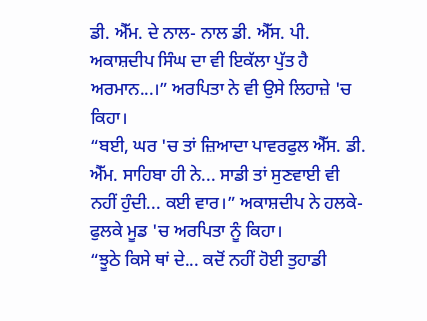ਡੀ. ਐੱਮ. ਦੇ ਨਾਲ- ਨਾਲ ਡੀ. ਐੱਸ. ਪੀ. ਅਕਾਸ਼ਦੀਪ ਸਿੰਘ ਦਾ ਵੀ ਇਕੱਲਾ ਪੁੱਤ ਹੈ ਅਰਮਾਨ...।” ਅਰਪਿਤਾ ਨੇ ਵੀ ਉਸੇ ਲਿਹਾਜ਼ੇ 'ਚ ਕਿਹਾ।
“ਬਈ, ਘਰ 'ਚ ਤਾਂ ਜ਼ਿਆਦਾ ਪਾਵਰਫੁਲ ਐੱਸ. ਡੀ. ਐੱਮ. ਸਾਹਿਬਾ ਹੀ ਨੇ... ਸਾਡੀ ਤਾਂ ਸੁਣਵਾਈ ਵੀ ਨਹੀਂ ਹੁੰਦੀ... ਕਈ ਵਾਰ।” ਅਕਾਸ਼ਦੀਪ ਨੇ ਹਲਕੇ- ਫੁਲਕੇ ਮੂਡ 'ਚ ਅਰਪਿਤਾ ਨੂੰ ਕਿਹਾ।
“ਝੂਠੇ ਕਿਸੇ ਥਾਂ ਦੇ... ਕਦੋਂ ਨਹੀਂ ਹੋਈ ਤੁਹਾਡੀ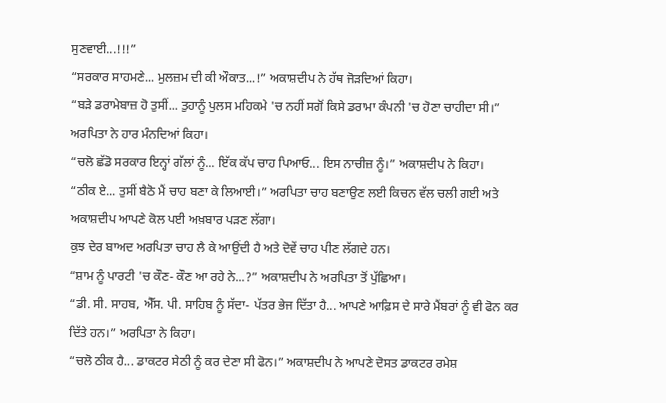ਸੁਣਵਾਈ...!!!”
“ਸਰਕਾਰ ਸਾਹਮਣੇ... ਮੁਲਜ਼ਮ ਦੀ ਕੀ ਔਕਾਤ...!” ਅਕਾਸ਼ਦੀਪ ਨੇ ਹੱਥ ਜੋੜਦਿਆਂ ਕਿਹਾ।
“ਬੜੇ ਡਰਾਮੇਬਾਜ਼ ਹੋ ਤੁਸੀਂ... ਤੁਹਾਨੂੰ ਪੁਲਸ ਮਹਿਕਮੇ 'ਚ ਨਹੀਂ ਸਗੋਂ ਕਿਸੇ ਡਰਾਮਾ ਕੰਪਨੀ 'ਚ ਹੋਣਾ ਚਾਹੀਦਾ ਸੀ।” ਅਰਪਿਤਾ ਨੇ ਹਾਰ ਮੰਨਦਿਆਂ ਕਿਹਾ।
“ਚਲੋ ਛੱਡੋ ਸਰਕਾਰ ਇਨ੍ਹਾਂ ਗੱਲਾਂ ਨੂੰ... ਇੱਕ ਕੱਪ ਚਾਹ ਪਿਆਓ... ਇਸ ਨਾਚੀਜ਼ ਨੂੰ।” ਅਕਾਸ਼ਦੀਪ ਨੇ ਕਿਹਾ।
“ਠੀਕ ਏ... ਤੁਸੀਂ ਬੈਠੋ ਮੈਂ ਚਾਹ ਬਣਾ ਕੇ ਲਿਆਈ।” ਅਰਪਿਤਾ ਚਾਹ ਬਣਾਉਣ ਲਈ ਕਿਚਨ ਵੱਲ ਚਲੀ ਗਈ ਅਤੇ ਅਕਾਸ਼ਦੀਪ ਆਪਣੇ ਕੋਲ ਪਈ ਅਖ਼ਬਾਰ ਪੜਣ ਲੱਗਾ।
ਕੁਝ ਦੇਰ ਬਾਅਦ ਅਰਪਿਤਾ ਚਾਹ ਲੈ ਕੇ ਆਉਂਦੀ ਹੈ ਅਤੇ ਦੋਵੇਂ ਚਾਹ ਪੀਣ ਲੱਗਦੇ ਹਨ।
“ਸ਼ਾਮ ਨੂੰ ਪਾਰਟੀ 'ਚ ਕੌਣ- ਕੌਣ ਆ ਰਹੇ ਨੇ...?” ਅਕਾਸ਼ਦੀਪ ਨੇ ਅਰਪਿਤਾ ਤੋਂ ਪੁੱਛਿਆ।
“ਡੀ. ਸੀ. ਸਾਹਬ, ਐੱਸ. ਪੀ. ਸਾਹਿਬ ਨੂੰ ਸੱਦਾ- ਪੱਤਰ ਭੇਜ ਦਿੱਤਾ ਹੈ... ਆਪਣੇ ਆਫ਼ਿਸ ਦੇ ਸਾਰੇ ਮੈਂਬਰਾਂ ਨੂੰ ਵੀ ਫੋਨ ਕਰ ਦਿੱਤੇ ਹਨ।” ਅਰਪਿਤਾ ਨੇ ਕਿਹਾ।
“ਚਲੋ ਠੀਕ ਹੈ... ਡਾਕਟਰ ਸੇਠੀ ਨੂੰ ਕਰ ਦੇਣਾ ਸੀ ਫੋਨ।” ਅਕਾਸ਼ਦੀਪ ਨੇ ਆਪਣੇ ਦੋਸਤ ਡਾਕਟਰ ਰਮੇਸ਼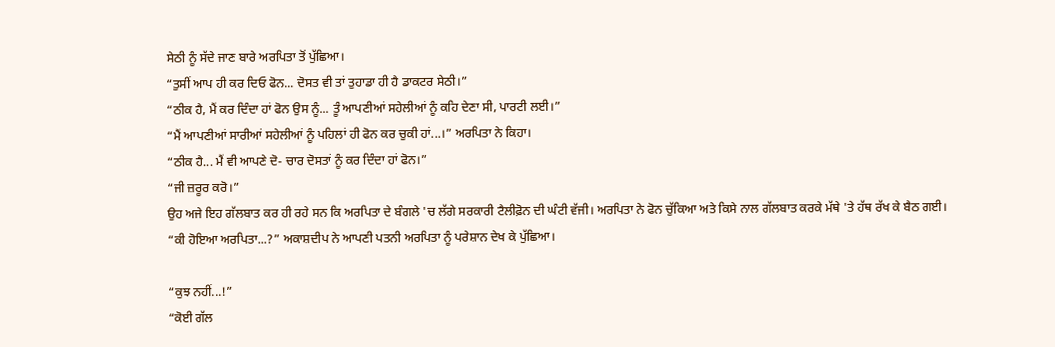ਸੇਠੀ ਨੂੰ ਸੱਦੇ ਜਾਣ ਬਾਰੇ ਅਰਪਿਤਾ ਤੋਂ ਪੁੱਛਿਆ।
“ਤੁਸੀਂ ਆਪ ਹੀ ਕਰ ਦਿਓ ਫੋਨ... ਦੋਸਤ ਵੀ ਤਾਂ ਤੁਹਾਡਾ ਹੀ ਹੈ ਡਾਕਟਰ ਸੇਠੀ।”
“ਠੀਕ ਹੈ, ਮੈਂ ਕਰ ਦਿੰਦਾ ਹਾਂ ਫੋਨ ਉਸ ਨੂੰ... ਤੂੰ ਆਪਣੀਆਂ ਸਹੇਲੀਆਂ ਨੂੰ ਕਹਿ ਦੇਣਾ ਸੀ, ਪਾਰਟੀ ਲਈ।”
“ਮੈਂ ਆਪਣੀਆਂ ਸਾਰੀਆਂ ਸਹੇਲੀਆਂ ਨੂੰ ਪਹਿਲਾਂ ਹੀ ਫੋਨ ਕਰ ਚੁਕੀ ਹਾਂ...।” ਅਰਪਿਤਾ ਨੇ ਕਿਹਾ।
“ਠੀਕ ਹੈ... ਮੈਂ ਵੀ ਆਪਣੇ ਦੋ- ਚਾਰ ਦੋਸਤਾਂ ਨੂੰ ਕਰ ਦਿੰਦਾ ਹਾਂ ਫੋਨ।”
“ਜੀ ਜ਼ਰੂਰ ਕਰੋ।”
ਉਹ ਅਜੇ ਇਹ ਗੱਲਬਾਤ ਕਰ ਹੀ ਰਹੇ ਸਨ ਕਿ ਅਰਪਿਤਾ ਦੇ ਬੰਗਲੇ 'ਚ ਲੱਗੇ ਸਰਕਾਰੀ ਟੈਲੀਫ਼ੋਨ ਦੀ ਘੰਟੀ ਵੱਜੀ। ਅਰਪਿਤਾ ਨੇ ਫੋਨ ਚੁੱਕਿਆ ਅਤੇ ਕਿਸੇ ਨਾਲ ਗੱਲਬਾਤ ਕਰਕੇ ਮੱਥੇ 'ਤੇ ਹੱਥ ਰੱਖ ਕੇ ਬੈਠ ਗਈ।
“ਕੀ ਹੋਇਆ ਅਰਪਿਤਾ...?” ਅਕਾਸ਼ਦੀਪ ਨੇ ਆਪਣੀ ਪਤਨੀ ਅਰਪਿਤਾ ਨੂੰ ਪਰੇਸ਼ਾਨ ਦੇਖ ਕੇ ਪੁੱਛਿਆ।

“ਕੁਝ ਨਹੀਂ...!”
“ਕੋਈ ਗੱਲ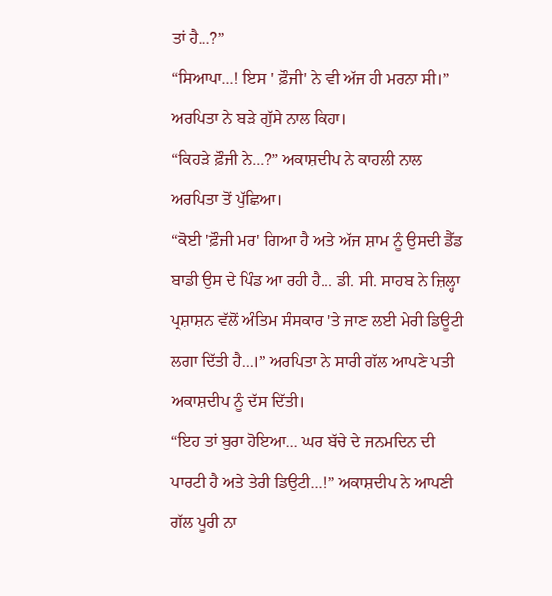ਤਾਂ ਹੈ...?”
“ਸਿਆਪਾ...! ਇਸ ' ਫ਼ੌਜੀ' ਨੇ ਵੀ ਅੱਜ ਹੀ ਮਰਨਾ ਸੀ।” ਅਰਪਿਤਾ ਨੇ ਬੜੇ ਗੁੱਸੇ ਨਾਲ ਕਿਹਾ।
“ਕਿਹੜੇ ਫ਼ੌਜੀ ਨੇ...?” ਅਕਾਸ਼ਦੀਪ ਨੇ ਕਾਹਲੀ ਨਾਲ ਅਰਪਿਤਾ ਤੋਂ ਪੁੱਛਿਆ।
“ਕੋਈ 'ਫ਼ੌਜੀ ਮਰ' ਗਿਆ ਹੈ ਅਤੇ ਅੱਜ ਸ਼ਾਮ ਨੂੰ ਉਸਦੀ ਡੈੱਡ ਬਾਡੀ ਉਸ ਦੇ ਪਿੰਡ ਆ ਰਹੀ ਹੈ... ਡੀ. ਸੀ. ਸਾਹਬ ਨੇ ਜ਼ਿਲ੍ਹਾ ਪ੍ਰਸ਼ਾਸ਼ਨ ਵੱਲੋਂ ਅੰਤਿਮ ਸੰਸਕਾਰ 'ਤੇ ਜਾਣ ਲਈ ਮੇਰੀ ਡਿਊਟੀ ਲਗਾ ਦਿੱਤੀ ਹੈ...।” ਅਰਪਿਤਾ ਨੇ ਸਾਰੀ ਗੱਲ ਆਪਣੇ ਪਤੀ ਅਕਾਸ਼ਦੀਪ ਨੂੰ ਦੱਸ ਦਿੱਤੀ।
“ਇਹ ਤਾਂ ਬੁਰਾ ਹੋਇਆ... ਘਰ ਬੱਚੇ ਦੇ ਜਨਮਦਿਨ ਦੀ ਪਾਰਟੀ ਹੈ ਅਤੇ ਤੇਰੀ ਡਿਉਟੀ...!” ਅਕਾਸ਼ਦੀਪ ਨੇ ਆਪਣੀ ਗੱਲ ਪੂਰੀ ਨਾ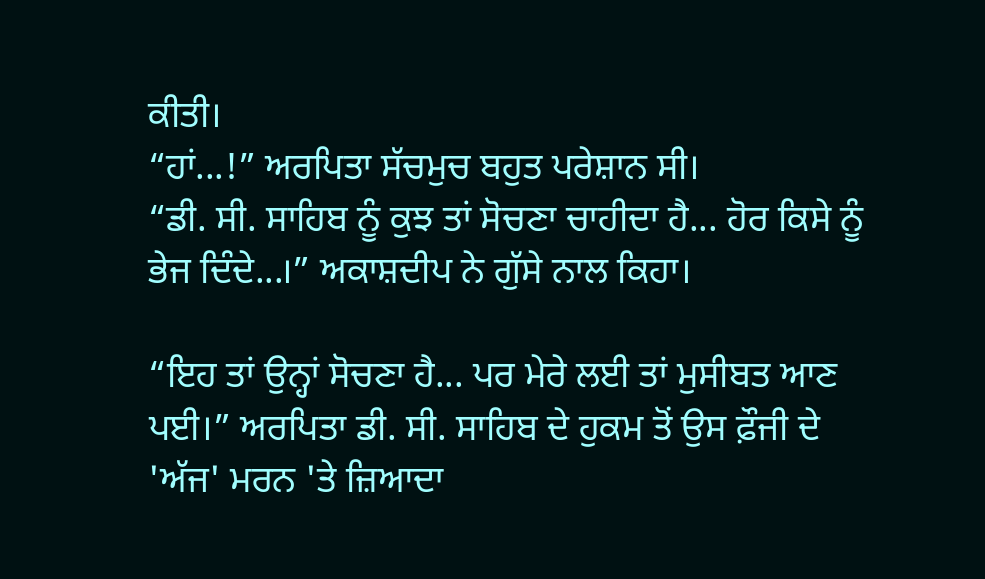ਕੀਤੀ।
“ਹਾਂ...!” ਅਰਪਿਤਾ ਸੱਚਮੁਚ ਬਹੁਤ ਪਰੇਸ਼ਾਨ ਸੀ।
“ਡੀ. ਸੀ. ਸਾਹਿਬ ਨੂੰ ਕੁਝ ਤਾਂ ਸੋਚਣਾ ਚਾਹੀਦਾ ਹੈ... ਹੋਰ ਕਿਸੇ ਨੂੰ ਭੇਜ ਦਿੰਦੇ...।” ਅਕਾਸ਼ਦੀਪ ਨੇ ਗੁੱਸੇ ਨਾਲ ਕਿਹਾ।

“ਇਹ ਤਾਂ ਉਨ੍ਹਾਂ ਸੋਚਣਾ ਹੈ... ਪਰ ਮੇਰੇ ਲਈ ਤਾਂ ਮੁਸੀਬਤ ਆਣ ਪਈ।” ਅਰਪਿਤਾ ਡੀ. ਸੀ. ਸਾਹਿਬ ਦੇ ਹੁਕਮ ਤੋਂ ਉਸ ਫ਼ੌਜੀ ਦੇ 'ਅੱਜ' ਮਰਨ 'ਤੇ ਜ਼ਿਆਦਾ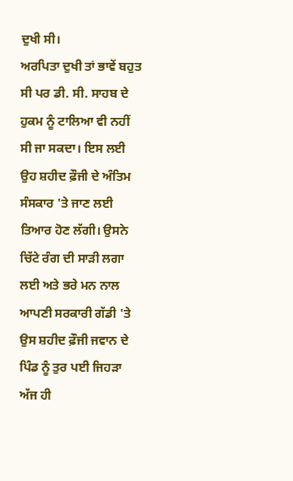ਦੁਖੀ ਸੀ।
ਅਰਪਿਤਾ ਦੁਖੀ ਤਾਂ ਭਾਵੇਂ ਬਹੁਤ ਸੀ ਪਰ ਡੀ. ਸੀ. ਸਾਹਬ ਦੇ ਹੁਕਮ ਨੂੰ ਟਾਲਿਆ ਵੀ ਨਹੀਂ ਸੀ ਜਾ ਸਕਦਾ। ਇਸ ਲਈ ਉਹ ਸ਼ਹੀਦ ਫ਼ੌਜੀ ਦੇ ਅੰਤਿਮ ਸੰਸਕਾਰ 'ਤੇ ਜਾਣ ਲਈ ਤਿਆਰ ਹੋਣ ਲੱਗੀ। ਉਸਨੇ ਚਿੱਟੇ ਰੰਗ ਦੀ ਸਾੜੀ ਲਗਾ ਲਈ ਅਤੇ ਭਰੇ ਮਨ ਨਾਲ ਆਪਣੀ ਸਰਕਾਰੀ ਗੱਡੀ 'ਤੇ ਉਸ ਸ਼ਹੀਦ ਫ਼ੌਜੀ ਜਵਾਨ ਦੇ ਪਿੰਡ ਨੂੰ ਤੁਰ ਪਈ ਜਿਹੜਾ ਅੱਜ ਹੀ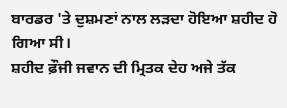ਬਾਰਡਰ 'ਤੇ ਦੁਸ਼ਮਣਾਂ ਨਾਲ ਲੜਦਾ ਹੋਇਆ ਸ਼ਹੀਦ ਹੋ ਗਿਆ ਸੀ।
ਸ਼ਹੀਦ ਫ਼ੌਜੀ ਜਵਾਨ ਦੀ ਮ੍ਰਿਤਕ ਦੇਹ ਅਜੇ ਤੱਕ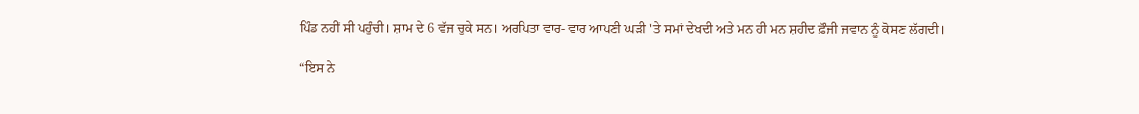ਪਿੰਡ ਨਹੀਂ ਸੀ ਪਹੁੰਚੀ। ਸ਼ਾਮ ਦੇ 6 ਵੱਜ ਚੁਕੇ ਸਨ। ਅਰਪਿਤਾ ਵਾਰ- ਵਾਰ ਆਪਣੀ ਘੜੀ 'ਤੇ ਸਮਾਂ ਦੇਖਦੀ ਅਤੇ ਮਨ ਹੀ ਮਨ ਸ਼ਹੀਦ ਫ਼ੌਜੀ ਜਵਾਨ ਨੂੰ ਕੋਸਣ ਲੱਗਦੀ।

“ਇਸ ਨੇ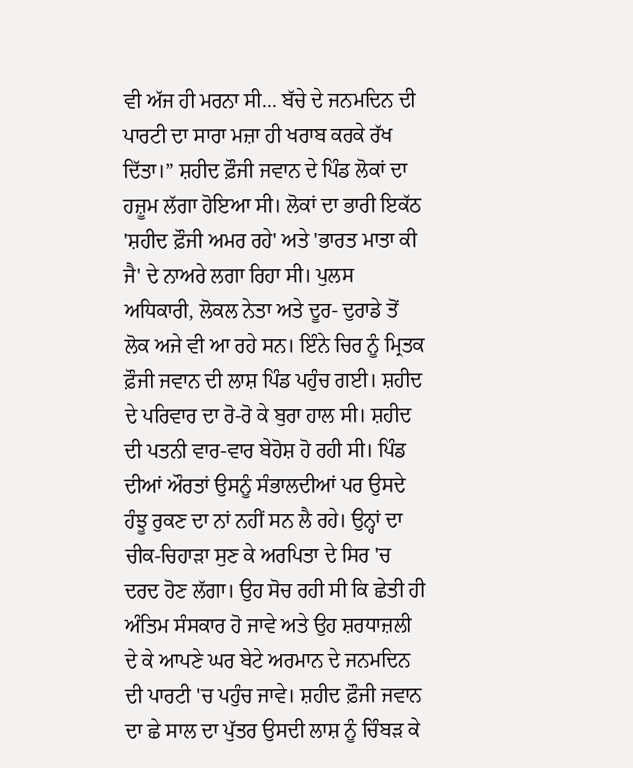ਵੀ ਅੱਜ ਹੀ ਮਰਨਾ ਸੀ... ਬੱਚੇ ਦੇ ਜਨਮਦਿਨ ਦੀ ਪਾਰਟੀ ਦਾ ਸਾਰਾ ਮਜ਼ਾ ਹੀ ਖਰਾਬ ਕਰਕੇ ਰੱਖ ਦਿੱਤਾ।” ਸ਼ਹੀਦ ਫ਼ੌਜੀ ਜਵਾਨ ਦੇ ਪਿੰਡ ਲੋਕਾਂ ਦਾ ਹਜ਼ੂਮ ਲੱਗਾ ਹੋਇਆ ਸੀ। ਲੋਕਾਂ ਦਾ ਭਾਰੀ ਇਕੱਠ 'ਸ਼ਹੀਦ ਫ਼ੌਜੀ ਅਮਰ ਰਹੇ' ਅਤੇ 'ਭਾਰਤ ਮਾਤਾ ਕੀ ਜੈ' ਦੇ ਨਾਅਰੇ ਲਗਾ ਰਿਹਾ ਸੀ। ਪੁਲਸ ਅਧਿਕਾਰੀ, ਲੋਕਲ ਨੇਤਾ ਅਤੇ ਦੂਰ- ਦੁਰਾਡੇ ਤੋਂ ਲੋਕ ਅਜੇ ਵੀ ਆ ਰਹੇ ਸਨ। ਇੰਨੇ ਚਿਰ ਨੂੰ ਮ੍ਰਿਤਕ ਫ਼ੌਜੀ ਜਵਾਨ ਦੀ ਲਾਸ਼ ਪਿੰਡ ਪਹੁੰਚ ਗਈ। ਸ਼ਹੀਦ ਦੇ ਪਰਿਵਾਰ ਦਾ ਰੋ-ਰੋ ਕੇ ਬੁਰਾ ਹਾਲ ਸੀ। ਸ਼ਹੀਦ ਦੀ ਪਤਨੀ ਵਾਰ-ਵਾਰ ਬੇਹੋਸ਼ ਹੋ ਰਹੀ ਸੀ। ਪਿੰਡ ਦੀਆਂ ਔਰਤਾਂ ਉਸਨੂੰ ਸੰਭਾਲਦੀਆਂ ਪਰ ਉਸਦੇ ਹੰਝੂ ਰੁਕਣ ਦਾ ਨਾਂ ਨਹੀਂ ਸਨ ਲੈ ਰਹੇ। ਉਨ੍ਹਾਂ ਦਾ ਚੀਕ-ਚਿਹਾੜਾ ਸੁਣ ਕੇ ਅਰਪਿਤਾ ਦੇ ਸਿਰ 'ਚ ਦਰਦ ਹੋਣ ਲੱਗਾ। ਉਹ ਸੋਚ ਰਹੀ ਸੀ ਕਿ ਛੇਤੀ ਹੀ ਅੰਤਿਮ ਸੰਸਕਾਰ ਹੋ ਜਾਵੇ ਅਤੇ ਉਹ ਸ਼ਰਧਾਜ਼ਲੀ ਦੇ ਕੇ ਆਪਣੇ ਘਰ ਬੇਟੇ ਅਰਮਾਨ ਦੇ ਜਨਮਦਿਨ ਦੀ ਪਾਰਟੀ 'ਚ ਪਹੁੰਚ ਜਾਵੇ। ਸ਼ਹੀਦ ਫ਼ੌਜੀ ਜਵਾਨ ਦਾ ਛੇ ਸਾਲ ਦਾ ਪੁੱਤਰ ਉਸਦੀ ਲਾਸ਼ ਨੂੰ ਚਿੰਬੜ ਕੇ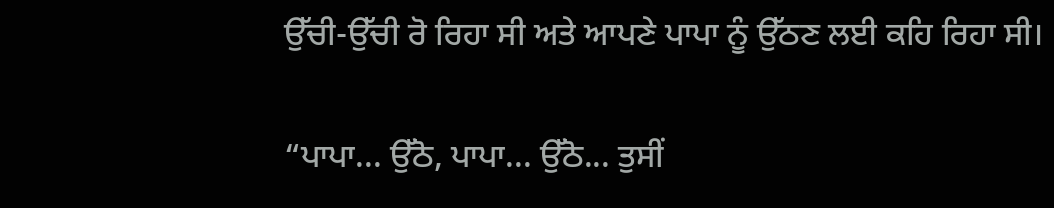ਉੱਚੀ-ਉੱਚੀ ਰੋ ਰਿਹਾ ਸੀ ਅਤੇ ਆਪਣੇ ਪਾਪਾ ਨੂੰ ਉੱਠਣ ਲਈ ਕਹਿ ਰਿਹਾ ਸੀ।

“ਪਾਪਾ... ਉੱਠੋ, ਪਾਪਾ... ਉੱਠੋ... ਤੁਸੀਂ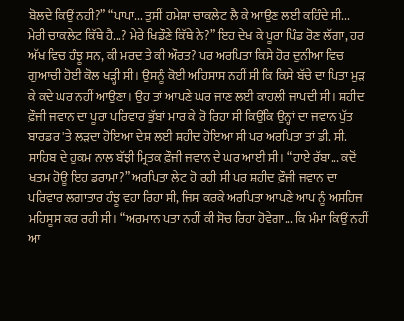ਬੋਲਦੇ ਕਿਉਂ ਨਹੀ?” “ਪਾਪਾ... ਤੁਸੀਂ ਹਮੇਸ਼ਾ ਚਾਕਲੇਟ ਲੈ ਕੇ ਆਉਣ ਲਈ ਕਹਿੰਦੇ ਸੀ... ਮੇਰੀ ਚਾਕਲੇਟ ਕਿੱਥੇ ਹੈ...? ਮੇਰੇ ਖਿਡੌਣੇ ਕਿੱਥੇ ਨੇ?” ਇਹ ਦੇਖ ਕੇ ਪੂਰਾ ਪਿੰਡ ਰੋਣ ਲੱਗਾ, ਹਰ ਅੱਖ ਵਿਚ ਹੰਝੂ ਸਨ, ਕੀ ਮਰਦ ਤੇ ਕੀ ਔਰਤ? ਪਰ ਅਰਪਿਤਾ ਕਿਸੇ ਹੋਰ ਦੁਨੀਆ ਵਿਚ ਗੁਆਚੀ ਹੋਈ ਕੋਲ ਖੜ੍ਹੀ ਸੀ। ਉਸਨੂੰ ਕੋਈ ਅਹਿਸਾਸ ਨਹੀਂ ਸੀ ਕਿ ਕਿਸੇ ਬੱਚੇ ਦਾ ਪਿਤਾ ਮੁੜ ਕੇ ਕਦੇ ਘਰ ਨਹੀਂ ਆਉਣਾ। ਉਹ ਤਾਂ ਆਪਣੇ ਘਰ ਜਾਣ ਲਈ ਕਾਹਲੀ ਜਾਪਦੀ ਸੀ। ਸ਼ਹੀਦ ਫ਼ੌਜੀ ਜਵਾਨ ਦਾ ਪੂਰਾ ਪਰਿਵਾਰ ਭੁੱਬਾਂ ਮਾਰ ਕੇ ਰੋ ਰਿਹਾ ਸੀ ਕਿਉਂਕਿ ਉਨ੍ਹਾਂ ਦਾ ਜਵਾਨ ਪੁੱਤ ਬਾਰਡਰ 'ਤੇ ਲੜਦਾ ਹੋਇਆ ਦੇਸ਼ ਲਈ ਸ਼ਹੀਦ ਹੋਇਆ ਸੀ ਪਰ ਅਰਪਿਤਾ ਤਾਂ ਡੀ. ਸੀ. ਸਾਹਿਬ ਦੇ ਹੁਕਮ ਨਾਲ ਬੱਝੀ ਮ੍ਰਿਤਕ ਫ਼ੌਜੀ ਜਵਾਨ ਦੇ ਘਰ ਆਈ ਸੀ। “ਹਾਏ ਰੱਬਾ... ਕਦੋਂ ਖਤਮ ਹੋਊ ਇਹ ਡਰਾਮਾ?” ਅਰਪਿਤਾ ਲੇਟ ਹੋ ਰਹੀ ਸੀ ਪਰ ਸ਼ਹੀਦ ਫ਼ੌਜੀ ਜਵਾਨ ਦਾ ਪਰਿਵਾਰ ਲਗਾਤਾਰ ਹੰਝੂ ਵਹਾ ਰਿਹਾ ਸੀ, ਜਿਸ ਕਰਕੇ ਅਰਪਿਤਾ ਆਪਣੇ ਆਪ ਨੂੰ ਅਸਹਿਜ ਮਹਿਸੂਸ ਕਰ ਰਹੀ ਸੀ। “ਅਰਮਾਨ ਪਤਾ ਨਹੀਂ ਕੀ ਸੋਚ ਰਿਹਾ ਹੋਵੇਗਾ... ਕਿ ਮੰਮਾ ਕਿਉਂ ਨਹੀਂ ਆ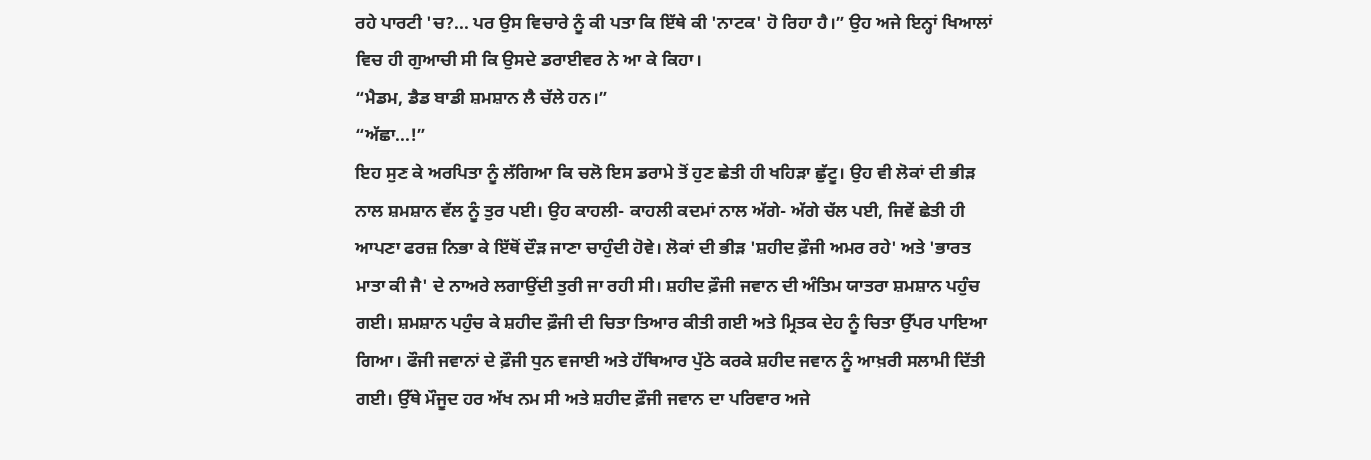ਰਹੇ ਪਾਰਟੀ 'ਚ?... ਪਰ ਉਸ ਵਿਚਾਰੇ ਨੂੰ ਕੀ ਪਤਾ ਕਿ ਇੱਥੇ ਕੀ 'ਨਾਟਕ' ਹੋ ਰਿਹਾ ਹੈ।” ਉਹ ਅਜੇ ਇਨ੍ਹਾਂ ਖਿਆਲਾਂ ਵਿਚ ਹੀ ਗੁਆਚੀ ਸੀ ਕਿ ਉਸਦੇ ਡਰਾਈਵਰ ਨੇ ਆ ਕੇ ਕਿਹਾ।
“ਮੈਡਮ, ਡੈਡ ਬਾਡੀ ਸ਼ਮਸ਼ਾਨ ਲੈ ਚੱਲੇ ਹਨ।”
“ਅੱਛਾ...!”
ਇਹ ਸੁਣ ਕੇ ਅਰਪਿਤਾ ਨੂੰ ਲੱਗਿਆ ਕਿ ਚਲੋ ਇਸ ਡਰਾਮੇ ਤੋਂ ਹੁਣ ਛੇਤੀ ਹੀ ਖਹਿੜਾ ਛੁੱਟੂ। ਉਹ ਵੀ ਲੋਕਾਂ ਦੀ ਭੀੜ ਨਾਲ ਸ਼ਮਸ਼ਾਨ ਵੱਲ ਨੂੰ ਤੁਰ ਪਈ। ਉਹ ਕਾਹਲੀ- ਕਾਹਲੀ ਕਦਮਾਂ ਨਾਲ ਅੱਗੇ- ਅੱਗੇ ਚੱਲ ਪਈ, ਜਿਵੇਂ ਛੇਤੀ ਹੀ ਆਪਣਾ ਫਰਜ਼ ਨਿਭਾ ਕੇ ਇੱਥੋਂ ਦੌੜ ਜਾਣਾ ਚਾਹੁੰਦੀ ਹੋਵੇ। ਲੋਕਾਂ ਦੀ ਭੀੜ 'ਸ਼ਹੀਦ ਫ਼ੌਜੀ ਅਮਰ ਰਹੇ' ਅਤੇ 'ਭਾਰਤ ਮਾਤਾ ਕੀ ਜੈ' ਦੇ ਨਾਅਰੇ ਲਗਾਉਂਦੀ ਤੁਰੀ ਜਾ ਰਹੀ ਸੀ। ਸ਼ਹੀਦ ਫ਼ੌਜੀ ਜਵਾਨ ਦੀ ਅੰਤਿਮ ਯਾਤਰਾ ਸ਼ਮਸ਼ਾਨ ਪਹੁੰਚ ਗਈ। ਸ਼ਮਸ਼ਾਨ ਪਹੁੰਚ ਕੇ ਸ਼ਹੀਦ ਫ਼ੌਜੀ ਦੀ ਚਿਤਾ ਤਿਆਰ ਕੀਤੀ ਗਈ ਅਤੇ ਮ੍ਰਿਤਕ ਦੇਹ ਨੂੰ ਚਿਤਾ ਉੱਪਰ ਪਾਇਆ ਗਿਆ। ਫੌਜੀ ਜਵਾਨਾਂ ਦੇ ਫ਼ੌਜੀ ਧੁਨ ਵਜਾਈ ਅਤੇ ਹੱਥਿਆਰ ਪੁੱਠੇ ਕਰਕੇ ਸ਼ਹੀਦ ਜਵਾਨ ਨੂੰ ਆਖ਼ਰੀ ਸਲਾਮੀ ਦਿੱਤੀ ਗਈ। ਉੱਥੇ ਮੌਜੂਦ ਹਰ ਅੱਖ ਨਮ ਸੀ ਅਤੇ ਸ਼ਹੀਦ ਫ਼ੌਜੀ ਜਵਾਨ ਦਾ ਪਰਿਵਾਰ ਅਜੇ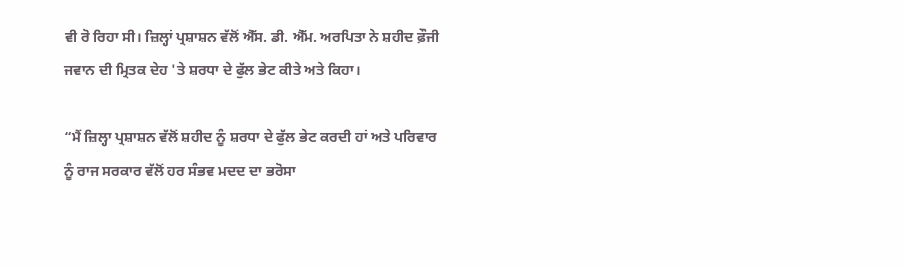ਵੀ ਰੋ ਰਿਹਾ ਸੀ। ਜ਼ਿਲ੍ਹਾਂ ਪ੍ਰਸ਼ਾਸ਼ਨ ਵੱਲੋਂ ਐੱਸ. ਡੀ. ਐੱਮ. ਅਰਪਿਤਾ ਨੇ ਸ਼ਹੀਦ ਫ਼ੌਜੀ ਜਵਾਨ ਦੀ ਮ੍ਰਿਤਕ ਦੇਹ 'ਤੇ ਸ਼ਰਧਾ ਦੇ ਫੁੱਲ ਭੇਟ ਕੀਤੇ ਅਤੇ ਕਿਹਾ।

“ਮੈਂ ਜ਼ਿਲ੍ਹਾ ਪ੍ਰਸ਼ਾਸ਼ਨ ਵੱਲੋਂ ਸ਼ਹੀਦ ਨੂੰ ਸ਼ਰਧਾ ਦੇ ਫੁੱਲ ਭੇਟ ਕਰਦੀ ਹਾਂ ਅਤੇ ਪਰਿਵਾਰ ਨੂੰ ਰਾਜ ਸਰਕਾਰ ਵੱਲੋਂ ਹਰ ਸੰਭਵ ਮਦਦ ਦਾ ਭਰੋਸਾ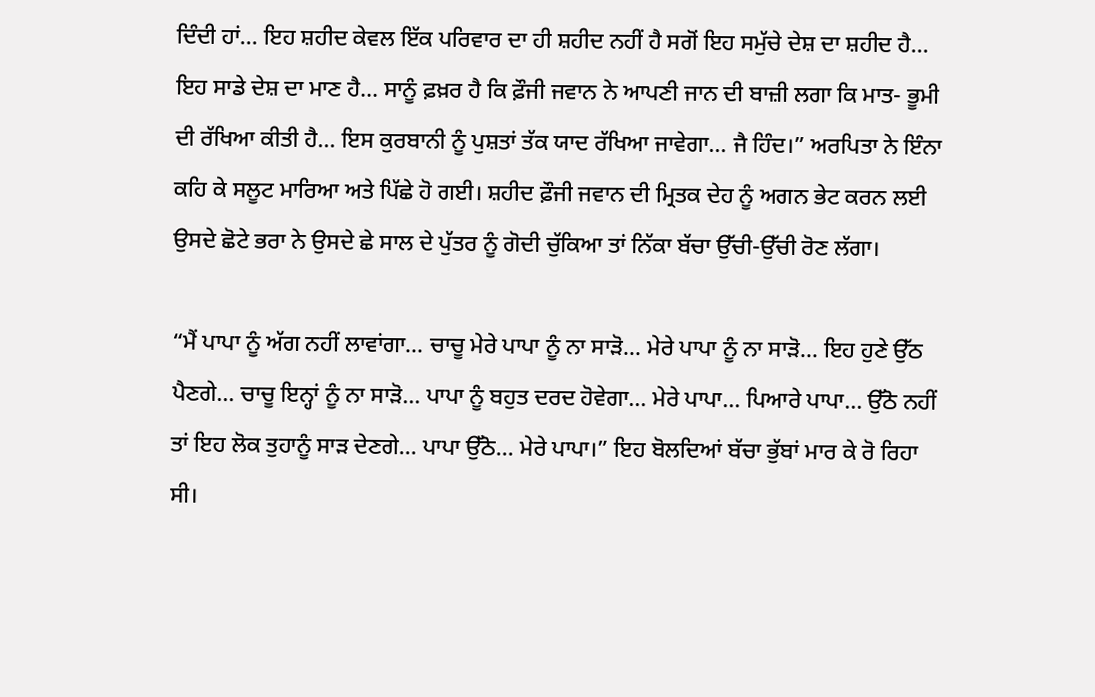ਦਿੰਦੀ ਹਾਂ... ਇਹ ਸ਼ਹੀਦ ਕੇਵਲ ਇੱਕ ਪਰਿਵਾਰ ਦਾ ਹੀ ਸ਼ਹੀਦ ਨਹੀਂ ਹੈ ਸਗੋਂ ਇਹ ਸਮੁੱਚੇ ਦੇਸ਼ ਦਾ ਸ਼ਹੀਦ ਹੈ... ਇਹ ਸਾਡੇ ਦੇਸ਼ ਦਾ ਮਾਣ ਹੈ... ਸਾਨੂੰ ਫ਼ਖ਼ਰ ਹੈ ਕਿ ਫ਼ੌਜੀ ਜਵਾਨ ਨੇ ਆਪਣੀ ਜਾਨ ਦੀ ਬਾਜ਼ੀ ਲਗਾ ਕਿ ਮਾਤ- ਭੂਮੀ ਦੀ ਰੱਖਿਆ ਕੀਤੀ ਹੈ... ਇਸ ਕੁਰਬਾਨੀ ਨੂੰ ਪੁਸ਼ਤਾਂ ਤੱਕ ਯਾਦ ਰੱਖਿਆ ਜਾਵੇਗਾ... ਜੈ ਹਿੰਦ।” ਅਰਪਿਤਾ ਨੇ ਇੰਨਾ ਕਹਿ ਕੇ ਸਲੂਟ ਮਾਰਿਆ ਅਤੇ ਪਿੱਛੇ ਹੋ ਗਈ। ਸ਼ਹੀਦ ਫ਼ੌਜੀ ਜਵਾਨ ਦੀ ਮ੍ਰਿਤਕ ਦੇਹ ਨੂੰ ਅਗਨ ਭੇਟ ਕਰਨ ਲਈ ਉਸਦੇ ਛੋਟੇ ਭਰਾ ਨੇ ਉਸਦੇ ਛੇ ਸਾਲ ਦੇ ਪੁੱਤਰ ਨੂੰ ਗੋਦੀ ਚੁੱਕਿਆ ਤਾਂ ਨਿੱਕਾ ਬੱਚਾ ਉੱਚੀ-ਉੱਚੀ ਰੋਣ ਲੱਗਾ।

“ਮੈਂ ਪਾਪਾ ਨੂੰ ਅੱਗ ਨਹੀਂ ਲਾਵਾਂਗਾ... ਚਾਚੂ ਮੇਰੇ ਪਾਪਾ ਨੂੰ ਨਾ ਸਾੜੋ... ਮੇਰੇ ਪਾਪਾ ਨੂੰ ਨਾ ਸਾੜੋ... ਇਹ ਹੁਣੇ ਉੱਠ ਪੈਣਗੇ... ਚਾਚੂ ਇਨ੍ਹਾਂ ਨੂੰ ਨਾ ਸਾੜੋ... ਪਾਪਾ ਨੂੰ ਬਹੁਤ ਦਰਦ ਹੋਵੇਗਾ... ਮੇਰੇ ਪਾਪਾ... ਪਿਆਰੇ ਪਾਪਾ... ਉੱਠੋ ਨਹੀਂ ਤਾਂ ਇਹ ਲੋਕ ਤੁਹਾਨੂੰ ਸਾੜ ਦੇਣਗੇ... ਪਾਪਾ ਉੱਠੋ... ਮੇਰੇ ਪਾਪਾ।” ਇਹ ਬੋਲਦਿਆਂ ਬੱਚਾ ਭੁੱਬਾਂ ਮਾਰ ਕੇ ਰੋ ਰਿਹਾ ਸੀ।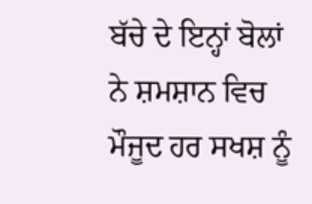ਬੱਚੇ ਦੇ ਇਨ੍ਹਾਂ ਬੋਲਾਂ ਨੇ ਸ਼ਮਸ਼ਾਨ ਵਿਚ ਮੌਜੂਦ ਹਰ ਸਖਸ਼ ਨੂੰ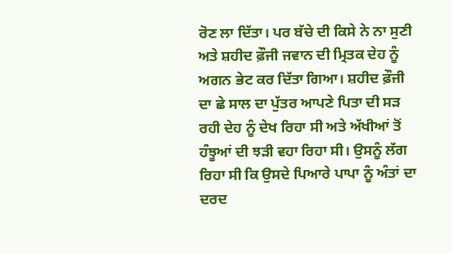ਰੋਣ ਲਾ ਦਿੱਤਾ। ਪਰ ਬੱਚੇ ਦੀ ਕਿਸੇ ਨੇ ਨਾ ਸੁਣੀ ਅਤੇ ਸ਼ਹੀਦ ਫ਼ੌਜੀ ਜਵਾਨ ਦੀ ਮ੍ਰਿਤਕ ਦੇਹ ਨੂੰ ਅਗਨ ਭੇਟ ਕਰ ਦਿੱਤਾ ਗਿਆ। ਸ਼ਹੀਦ ਫ਼ੌਜੀ ਦਾ ਛੇ ਸਾਲ ਦਾ ਪੁੱਤਰ ਆਪਣੇ ਪਿਤਾ ਦੀ ਸੜ ਰਹੀ ਦੇਹ ਨੂੰ ਦੇਖ ਰਿਹਾ ਸੀ ਅਤੇ ਅੱਖੀਆਂ ਤੋਂ ਹੰਝੂਆਂ ਦੀ ਝੜੀ ਵਹਾ ਰਿਹਾ ਸੀ। ਉਸਨੂੰ ਲੱਗ ਰਿਹਾ ਸੀ ਕਿ ਉਸਦੇ ਪਿਆਰੇ ਪਾਪਾ ਨੂੰ ਅੰਤਾਂ ਦਾ ਦਰਦ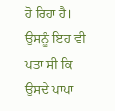ਹੋ ਰਿਹਾ ਹੈ। ਉਸਨੂੰ ਇਹ ਵੀ ਪਤਾ ਸੀ ਕਿ ਉਸਦੇ ਪਾਪਾ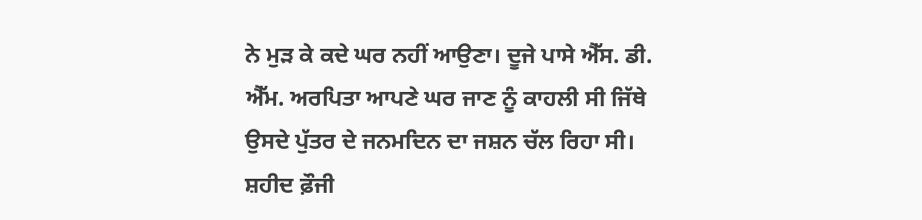ਨੇ ਮੁੜ ਕੇ ਕਦੇ ਘਰ ਨਹੀਂ ਆਉਣਾ। ਦੂਜੇ ਪਾਸੇ ਐੱਸ. ਡੀ. ਐੱਮ. ਅਰਪਿਤਾ ਆਪਣੇ ਘਰ ਜਾਣ ਨੂੰ ਕਾਹਲੀ ਸੀ ਜਿੱਥੇ ਉਸਦੇ ਪੁੱਤਰ ਦੇ ਜਨਮਦਿਨ ਦਾ ਜਸ਼ਨ ਚੱਲ ਰਿਹਾ ਸੀ। ਸ਼ਹੀਦ ਫ਼ੌਜੀ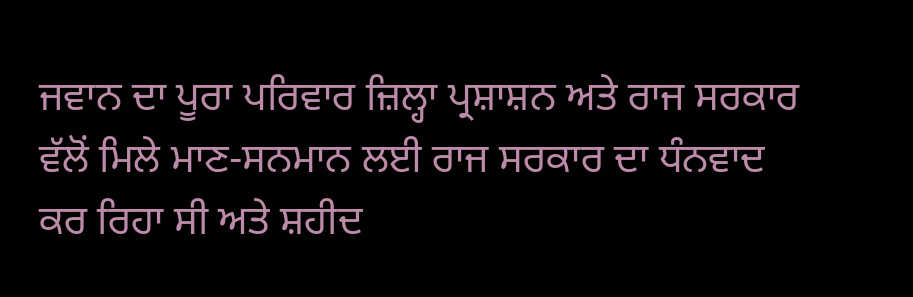ਜਵਾਨ ਦਾ ਪੂਰਾ ਪਰਿਵਾਰ ਜ਼ਿਲ੍ਹਾ ਪ੍ਰਸ਼ਾਸ਼ਨ ਅਤੇ ਰਾਜ ਸਰਕਾਰ ਵੱਲੋਂ ਮਿਲੇ ਮਾਣ-ਸਨਮਾਨ ਲਈ ਰਾਜ ਸਰਕਾਰ ਦਾ ਧੰਨਵਾਦ ਕਰ ਰਿਹਾ ਸੀ ਅਤੇ ਸ਼ਹੀਦ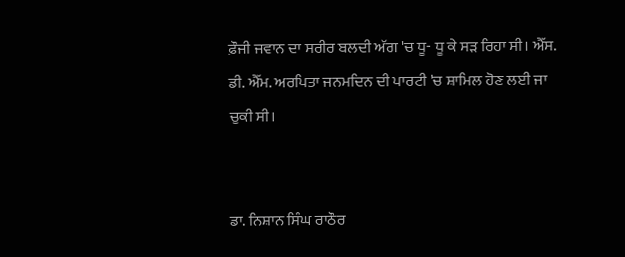ਫ਼ੌਜੀ ਜਵਾਨ ਦਾ ਸਰੀਰ ਬਲਦੀ ਅੱਗ 'ਚ ਧੂ- ਧੂ ਕੇ ਸੜ ਰਿਹਾ ਸੀ। ਐੱਸ. ਡੀ. ਐੱਮ. ਅਰਪਿਤਾ ਜਨਮਦਿਨ ਦੀ ਪਾਰਟੀ 'ਚ ਸ਼ਾਮਿਲ ਹੋਣ ਲਈ ਜਾ ਚੁਕੀ ਸੀ।


ਡਾ. ਨਿਸ਼ਾਨ ਸਿੰਘ ਰਾਠੌਰ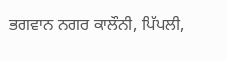ਭਗਵਾਨ ਨਗਰ ਕਾਲੌਨੀ, ਪਿੱਪਲੀ,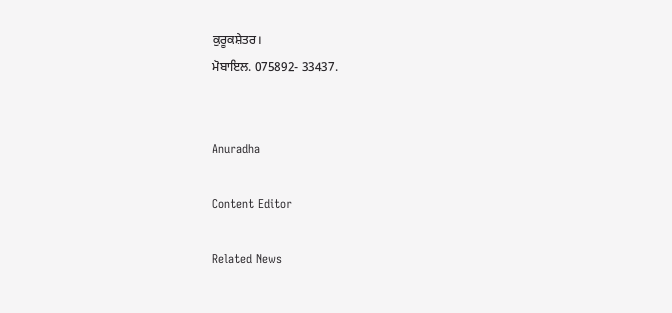ਕੁਰੂਕਸ਼ੇਤਰ।
ਮੋਬਾਇਲ. 075892- 33437.


Anuradha

Content Editor

Related News